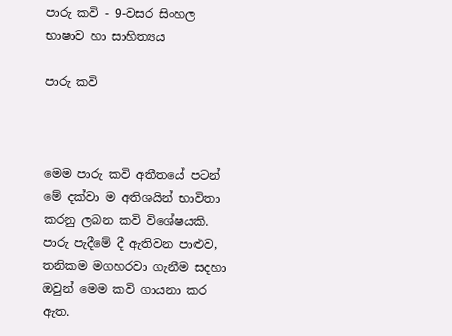පාරු කවි - 9-වසර සිංහල භාෂාව හා සාහිත්‍යය

පාරු කවි



මෙම පාරු කවි අතීතයේ පටන් මේ දක්වා ම අතිශයින් භාවිතා කරනු ලබන කවි විශේෂයකි. පාරු පැදීමේ දී ඇතිවන පාළුව, තනිකම මගහරවා ගැනීම සදහා ඔවුන් මෙම කවි ගායනා කර ඇත.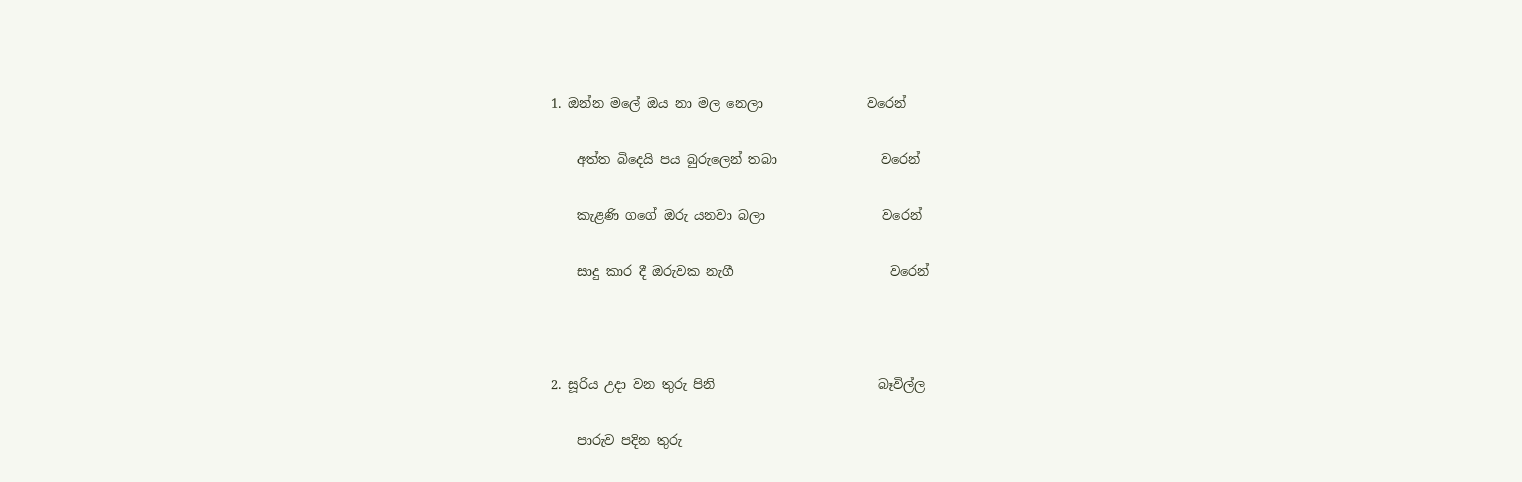1. ඔන්න මලේ ඔය නා මල නෙලා                වරෙන්

    අත්ත බිදෙයි පය බුරුලෙන් තබා                වරෙන්

    කැළණි ගගේ ඔරු යනවා බලා                  වරෙන්

    සාදු කාර දී ඔරුවක නැගී                        වරෙන්



2. සූරිය උදා වන තුරු පිනි                         බෑවිල්ල

    පාරුව පදින තුරු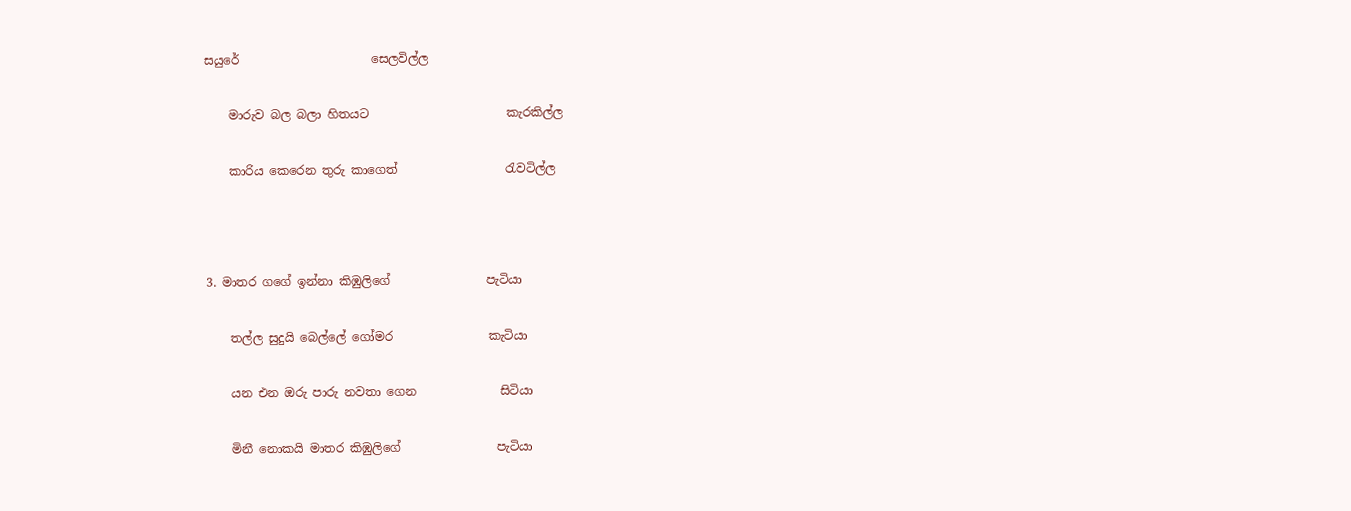සයුරේ                      සෙලවිල්ල

    මාරුව බල බලා හිතයට                       කැරකිල්ල

    කාරිය කෙරෙන තුරු කාගෙත්                  රැවටිල්ල



3. මාතර ගගේ ඉන්නා කිඹුලිගේ                පැටියා

    තල්ල සුදුයි බෙල්ලේ ගෝමර                කැටියා

    යන එන ඔරු පාරු නවතා ගෙන              සිටියා

    මිනී නොකයි මාතර කිඹුලිගේ                පැටියා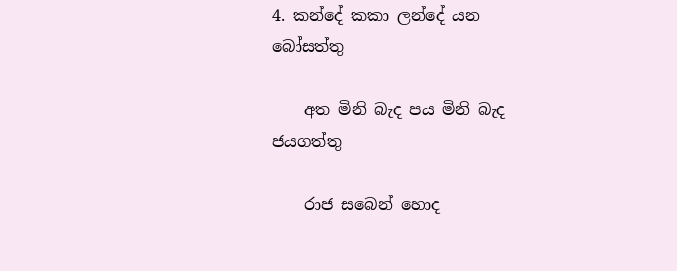4. කන්දේ කකා ලන්දේ යන                 බෝසත්තු

    අත මිනි බැද පය මිනි බැද                   ජයගත්තු

    රාජ සබෙන් හොද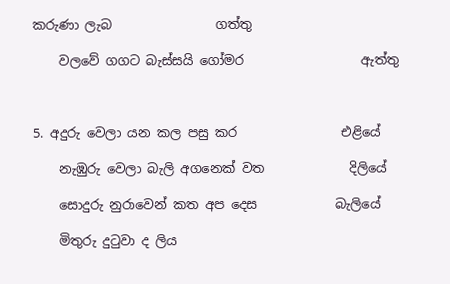කරුණා ලැබ                ගත්තු

    වලවේ ගගට බැස්සයි ගෝමර                  ඇත්තු



5. අදුරු වෙලා යන කල පසු කර                එළියේ

    නැඹුරු වෙලා බැලි අගනෙක් වත             දිලියේ

    සොදුරු නුරාවෙන් කත අප දෙස            බැලියේ

    මිතුරු දුටුවා ද ලිය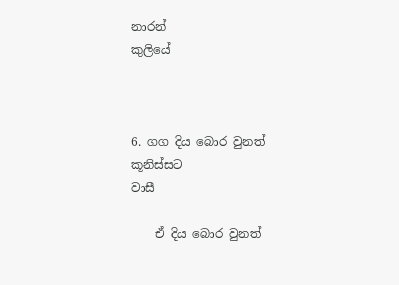නාරන්                    කුලියේ



6. ගග දිය බොර වුනත් කූනිස්සට                 වාසී

    ඒ දිය බොර වුනත්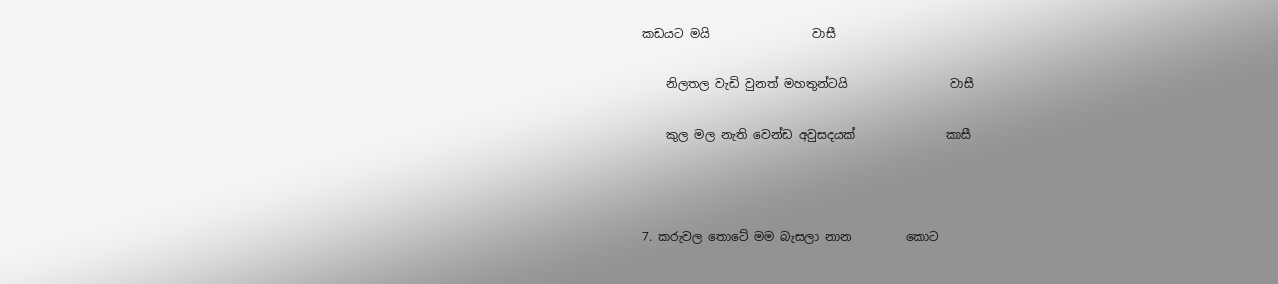කඩයට මයි                 වාසී

    නිලතල වැඩි වුනත් මහතුන්ටයි                 වාසී

    කුල මල නැති වෙන්ඩ අවුසදයක්               කාසී



7. කරුවල තොටේ මම බැසලා නාන         කොට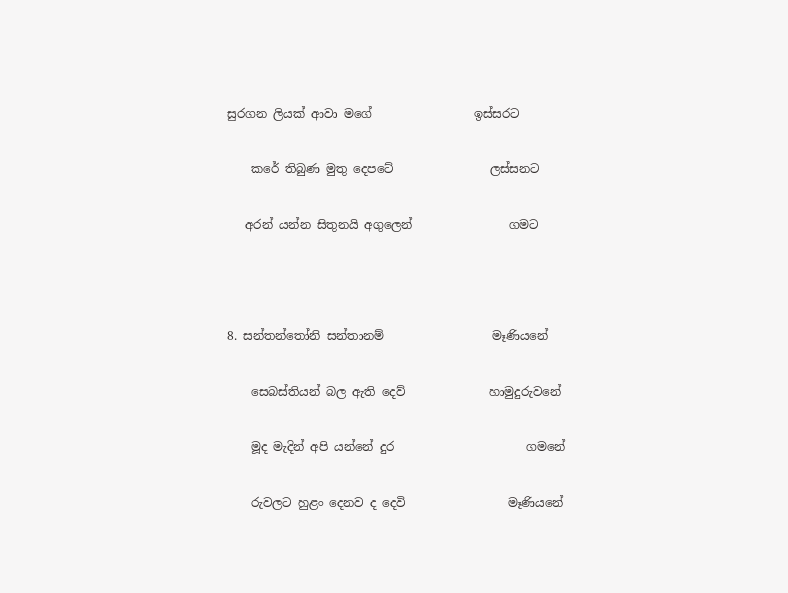සුරගන ලියක් ආවා මගේ                 ඉස්සරට

    කරේ තිබුණ මුතු දෙපටේ                ලස්සනට

   අරන් යන්න සිතුනයි අගුලෙන්                ගමට



8. සන්තන්තෝනි සන්තානම්                  මෑණියනේ

    සෙබස්තියන් බල ඇති දෙව්              හාමුදුරුවනේ

    මූද මැදින් අපි යන්නේ දුර                      ගමනේ

    රුවලට හුළං දෙනව ද දෙවි                 මෑණියනේ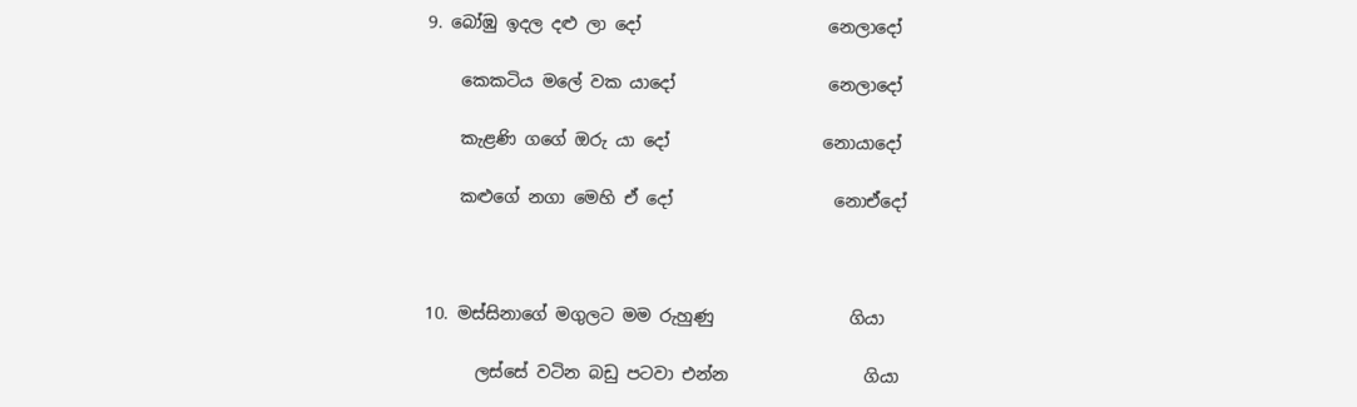9. බෝඹු ඉදල දළු ලා දෝ                      නෙලාදෝ

    කෙකටිය මලේ වක යාදෝ                  නෙලාදෝ

    කැළණි ගගේ ඔරු යා දෝ                  නොයාදෝ

    කළුගේ නගා මෙහි ඒ දෝ                   නොඒදෝ



10. මස්සිනාගේ මගුලට මම රුහුණු                ගියා

      ලස්සේ වටින බඩු පටවා එන්න                ගියා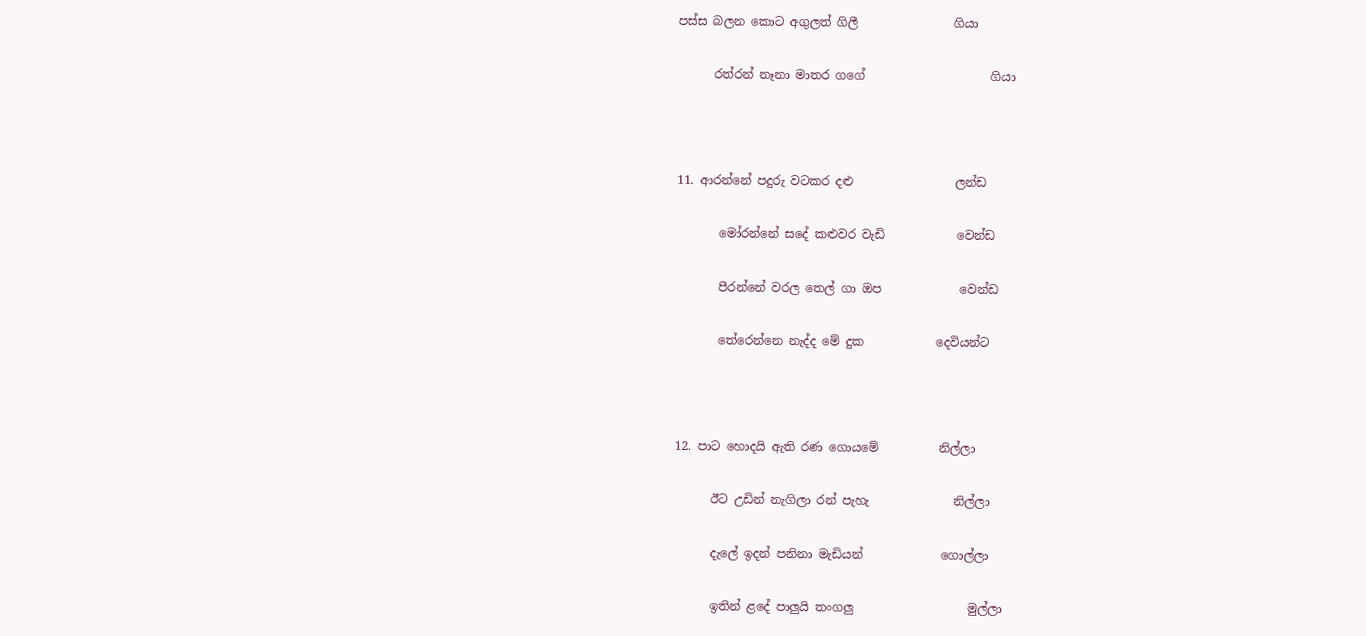පස්ස බලන කොට අගුලත් ගිලී                ගියා

      රත්රන් නෑනා මාතර ගගේ                     ගියා



11. ආරන්නේ පදුරු වටකර දළු                 ලන්ඩ

       මෝරන්නේ සදේ කළුවර වැඩි            වෙන්ඩ

       පීරන්නේ වරල තෙල් ගා ඔප             වෙන්ඩ

       තේරෙන්නෙ නැද්ද මේ දුක            දෙවියන්ට



12. පාට හොදයි ඇති රණ ගොයමේ          නිල්ලා

      ඊට උඩින් නැගිලා රන් පැහැ              නිල්ලා

      දැලේ ඉදන් පනිනා මැඩියන්             ගොල්ලා

      ඉතින් ළදේ පාලුයි තංගලු                   මුල්ලා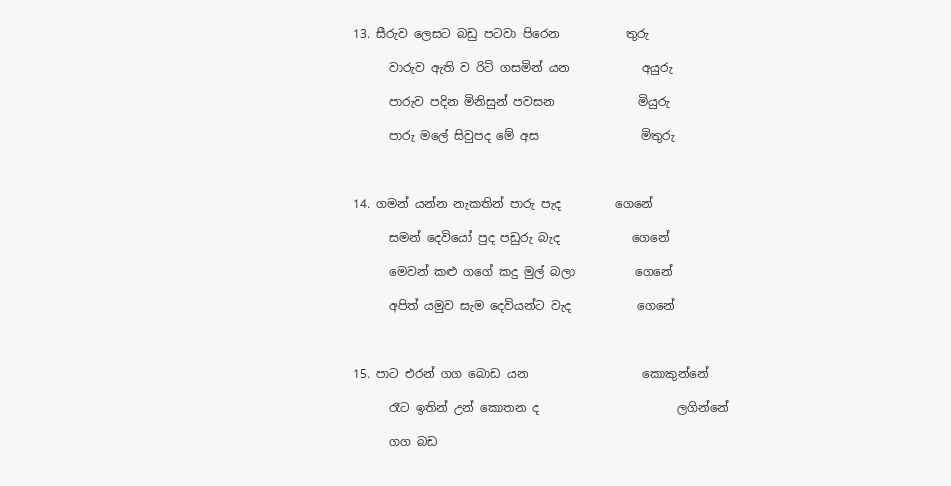13. සීරුව ලෙසට බඩු පටවා පිරෙන           තුරු

      වාරුව ඇති ව රිටි ගසමින් යන            අයුරු

      පාරුව පදින මිනිසුන් පවසන              මියුරු

      පාරු මලේ සිවුපද මේ අස                 මිතුරු



14. ගමන් යන්න නැකතින් පාරු පැද         ගෙනේ

      සමන් දෙවියෝ පුද පඩුරු බැද            ගෙනේ

      මෙවන් කළු ගගේ කදු මුල් බලා          ගෙනේ

      අපිත් යමුව සැම දෙවියන්ට වැද           ගෙනේ



15. පාට එරන් ගග බොඩ යන                   කොකුන්නේ

      රෑට ඉතින් උන් කොතන ද                       ලගින්නේ

      ගග බඩ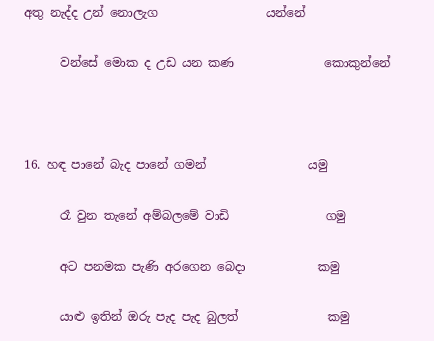අතු නැද්ද උන් නොලැග                  යන්නේ

      වන්සේ මොක ද උඩ යන කණ               කොකුන්නේ



16. හඳ පානේ බැද පානේ ගමන්                 යමු

      රෑ වුන තැනේ අම්බලමේ වාඩි                ගමු

      අට පනමක පැණි අරගෙන බෙදා            කමු

      යාළු ඉතින් ඔරු පැද පැද බුලත්               කමු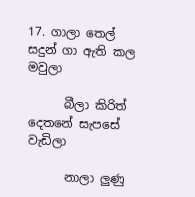17. ගාලා තෙල් සදුන් ගා ඇති කල             මවුලා

      බීලා කිරිත් දෙතනේ සැපසේ               වැඩිලා

      නාලා ලුණු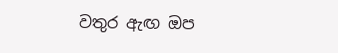වතුර ඇඟ ඔප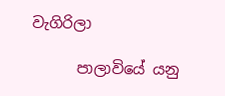වැගිරිලා

      පාලාවියේ යනු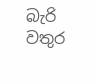බැරි වතුර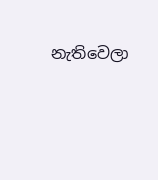නැතිවෙලා